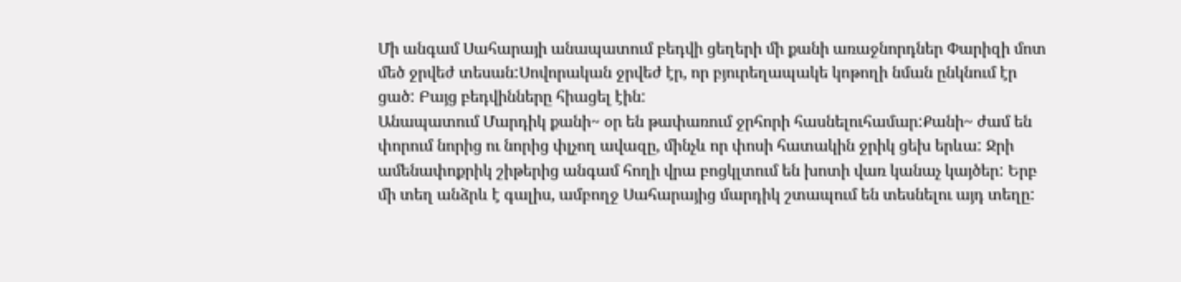Մի անգամ Սահարայի անապատում բեդվի ցեղերի մի քանի առաջնորդներ Փարիզի մոտ մեծ ջրվեժ տեսան:Սովորական ջրվեժ էր, որ բյուրեղապակե կոթողի նման ընկնում էր ցած: Բայց բեդվինները հիացել էին:
Անապատում Մարդիկ քանի~ օր են թափառում ջրհորի հասնելուհամար:Քանի~ ժամ են փորում նորից ու նորից փլչող ավազը, մինչև որ փոսի հատակին ջրիկ ցեխ երևա: Ջրի ամենափոքրիկ շիթերից անգամ հողի վրա բոցկլտում են խոտի վառ կանաչ կայծեր: Երբ մի տեղ անձրև է գալիս, ամբողջ Սահարայից մարդիկ շտապում են տեսնելու այդ տեղը: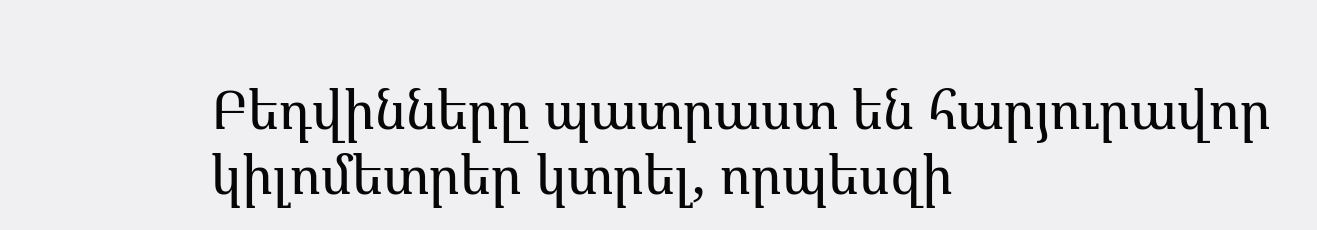Բեդվինները պատրաստ են հարյուրավոր կիլոմետրեր կտրել, որպեսզի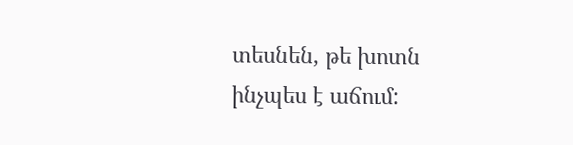տեսնեն, թե խոտն ինչպես է աճում: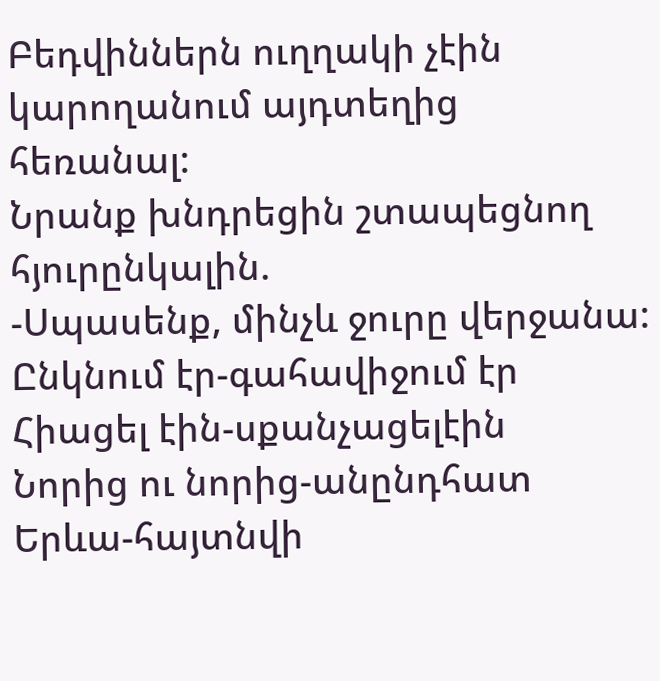Բեդվիններն ուղղակի չէին կարողանում այդտեղից հեռանալ:
Նրանք խնդրեցին շտապեցնող հյուրընկալին.
-Սպասենք, մինչև ջուրը վերջանա:
Ընկնում էր-գահավիջում էր
Հիացել էին-սքանչացելէին
Նորից ու նորից-անընդհատ
Երևա-հայտնվի